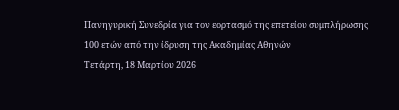Πανηγυρική Συνεδρία για τον εορτασμό της επετείου συμπλήρωσης 100 ετών από την ίδρυση της Ακαδημίας Αθηνών
Τετάρτη, 18 Μαρτίου 2026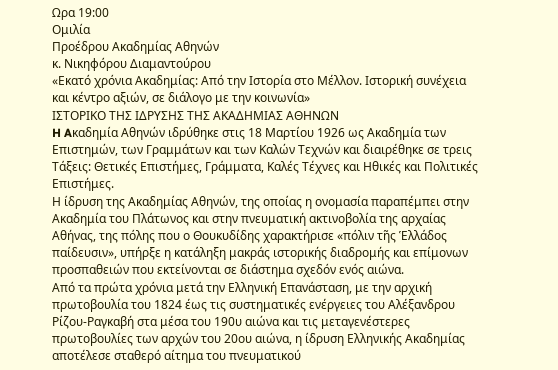Ωρα 19:00
Ομιλία
Προέδρου Ακαδημίας Αθηνών
κ. Νικηφόρου Διαμαντούρου
«Εκατό χρόνια Ακαδημίας: Από την Ιστορία στο Μέλλον. Ιστορική συνέχεια και κέντρο αξιών, σε διάλογο με την κοινωνία»
ΙΣΤΟΡΙΚΟ ΤΗΣ ΙΔΡΥΣΗΣ ΤΗΣ ΑΚΑΔΗΜΙΑΣ ΑΘΗΝΩΝ
H Aκαδημία Aθηνών ιδρύθηκε στις 18 Mαρτίου 1926 ως Ακαδημία των Επιστημών, των Γραμμάτων και των Καλών Τεχνών και διαιρέθηκε σε τρεις Τάξεις: Θετικές Επιστήμες, Γράμματα, Καλές Τέχνες και Ηθικές και Πολιτικές Επιστήμες.
Η ίδρυση της Ακαδημίας Αθηνών, της οποίας η ονομασία παραπέμπει στην Ακαδημία του Πλάτωνος και στην πνευματική ακτινοβολία της αρχαίας Αθήνας, της πόλης που ο Θουκυδίδης χαρακτήρισε «πόλιν τῆς Ἑλλάδος παίδευσιν», υπήρξε η κατάληξη μακράς ιστορικής διαδρομής και επίμονων προσπαθειών που εκτείνονται σε διάστημα σχεδόν ενός αιώνα.
Από τα πρώτα χρόνια μετά την Ελληνική Επανάσταση, με την αρχική πρωτοβουλία του 1824 έως τις συστηματικές ενέργειες του Αλέξανδρου Ρίζου-Ραγκαβή στα μέσα του 190υ αιώνα και τις μεταγενέστερες πρωτοβουλίες των αρχών του 20ου αιώνα, η ίδρυση Ελληνικής Ακαδημίας αποτέλεσε σταθερό αίτημα του πνευματικού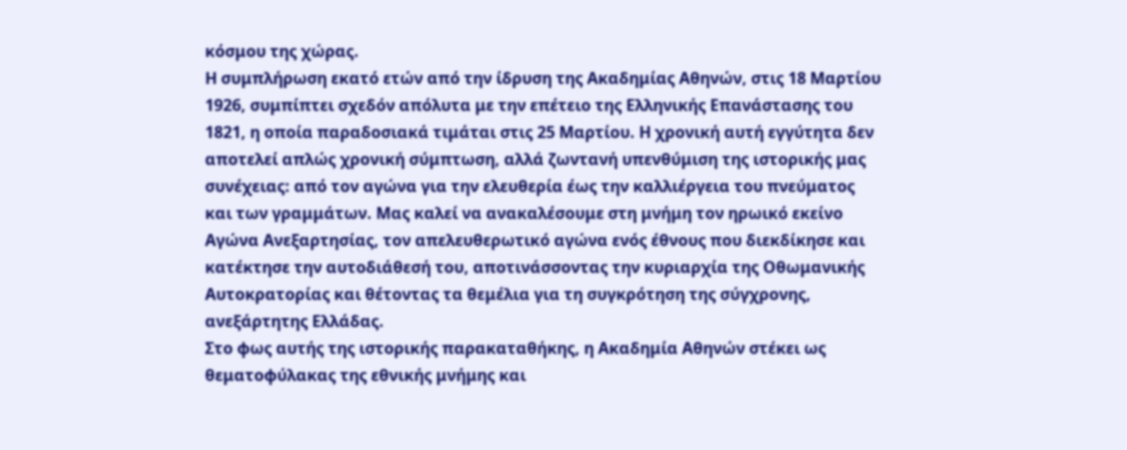κόσμου της χώρας.
Η συμπλήρωση εκατό ετών από την ίδρυση της Ακαδημίας Αθηνών, στις 18 Μαρτίου 1926, συμπίπτει σχεδόν απόλυτα με την επέτειο της Ελληνικής Επανάστασης του 1821, η οποία παραδοσιακά τιμάται στις 25 Μαρτίου. Η χρονική αυτή εγγύτητα δεν αποτελεί απλώς χρονική σύμπτωση, αλλά ζωντανή υπενθύμιση της ιστορικής μας συνέχειας: από τον αγώνα για την ελευθερία έως την καλλιέργεια του πνεύματος και των γραμμάτων. Μας καλεί να ανακαλέσουμε στη μνήμη τον ηρωικό εκείνο Αγώνα Ανεξαρτησίας, τον απελευθερωτικό αγώνα ενός έθνους που διεκδίκησε και κατέκτησε την αυτοδιάθεσή του, αποτινάσσοντας την κυριαρχία της Οθωμανικής Αυτοκρατορίας και θέτοντας τα θεμέλια για τη συγκρότηση της σύγχρονης, ανεξάρτητης Ελλάδας.
Στο φως αυτής της ιστορικής παρακαταθήκης, η Ακαδημία Αθηνών στέκει ως θεματοφύλακας της εθνικής μνήμης και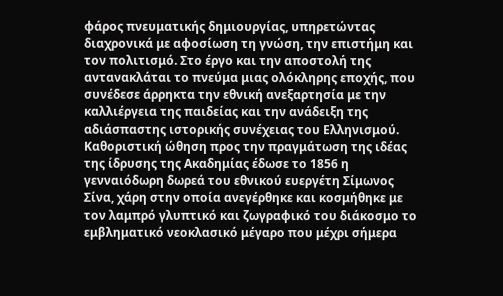φάρος πνευματικής δημιουργίας, υπηρετώντας διαχρονικά με αφοσίωση τη γνώση, την επιστήμη και τον πολιτισμό. Στο έργο και την αποστολή της αντανακλάται το πνεύμα μιας ολόκληρης εποχής, που συνέδεσε άρρηκτα την εθνική ανεξαρτησία με την καλλιέργεια της παιδείας και την ανάδειξη της αδιάσπαστης ιστορικής συνέχειας του Ελληνισμού.
Καθοριστική ώθηση προς την πραγμάτωση της ιδέας της ίδρυσης της Ακαδημίας έδωσε το 1856 η γενναιόδωρη δωρεά του εθνικού ευεργέτη Σίμωνος Σίνα, χάρη στην οποία ανεγέρθηκε και κοσμήθηκε με τον λαμπρό γλυπτικό και ζωγραφικό του διάκοσμο το εμβληματικό νεοκλασικό μέγαρο που μέχρι σήμερα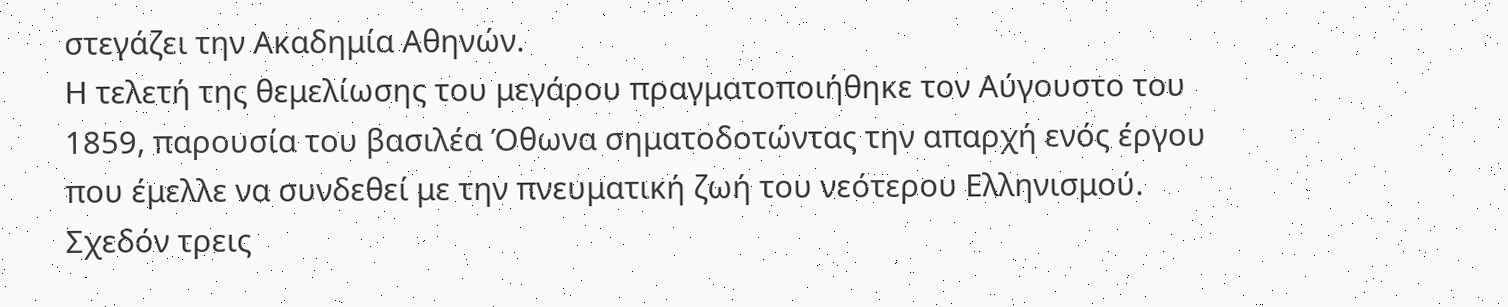στεγάζει την Ακαδημία Αθηνών.
Η τελετή της θεμελίωσης του μεγάρου πραγματοποιήθηκε τον Αύγουστο του 1859, παρουσία του βασιλέα Όθωνα σηματοδοτώντας την απαρχή ενός έργου που έμελλε να συνδεθεί με την πνευματική ζωή του νεότερου Ελληνισμού. Σχεδόν τρεις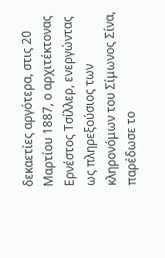δεκαετίες αργότερα, στις 20 Μαρτίου 1887, ο αρχιτέκτονας Ερνέστος Τσίλλερ, ενεργώντας ως πληρεξούσιος των κληρονόμων του Σίμωνος Σίνα, παρέδωσε το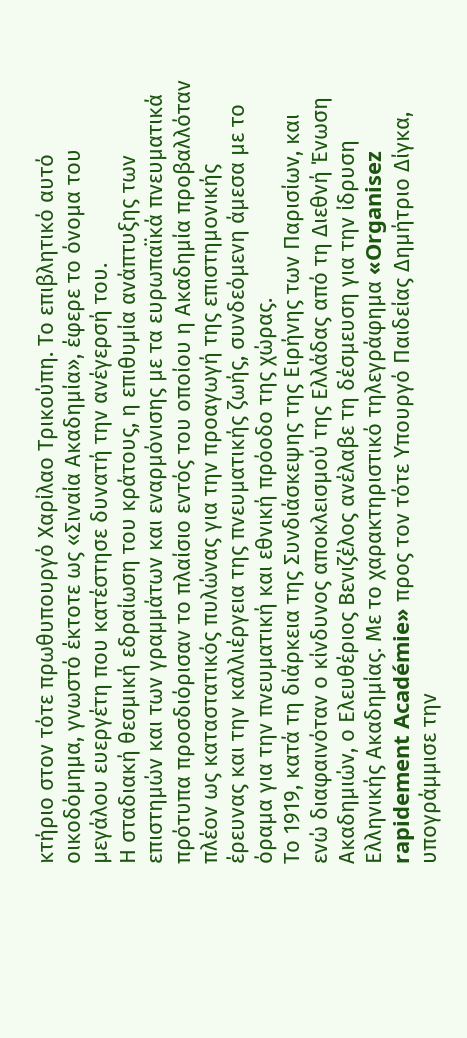κτήριο στον τότε πρωθυπουργό Χαρίλαο Τρικούπη. Το επιβλητικό αυτό οικοδόμημα, γνωστό έκτοτε ως «Σιναία Ακαδημία», έφερε το όνομα του μεγάλου ευεργέτη που κατέστησε δυνατή την ανέγερσή του.
Η σταδιακή θεσμική εδραίωση του κράτους, η επιθυμία ανάπτυξης των επιστημών και των γραμμάτων και εναρμόνισης με τα ευρωπαϊκά πνευματικά πρότυπα προσδιόρισαν το πλαίσιο εντός του οποίου η Ακαδημία προβαλλόταν πλέον ως καταστατικός πυλώνας για την προαγωγή της επιστημονικής έρευνας και την καλλιέργεια της πνευματικής ζωής, συνδεόμενη άμεσα με το όραμα για την πνευματική και εθνική πρόοδο της χώρας.
Το 1919, κατά τη διάρκεια της Συνδιάσκεψης της Ειρήνης των Παρισίων, και ενώ διαφαινόταν ο κίνδυνος αποκλεισμού της Ελλάδας από τη Διεθνή Ένωση Ακαδημιών, ο Ελευθέριος Βενιζέλος ανέλαβε τη δέσμευση για την ίδρυση Ελληνικής Ακαδημίας. Με το χαρακτηριστικό τηλεγράφημα «Organisez rapidement Académie» προς τον τότε Υπουργό Παιδείας Δημήτριο Δίγκα, υπογράμμισε την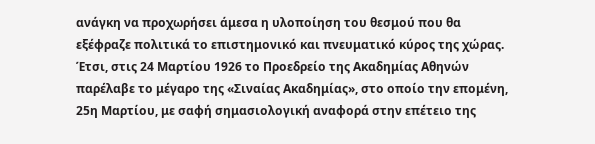ανάγκη να προχωρήσει άμεσα η υλοποίηση του θεσμού που θα εξέφραζε πολιτικά το επιστημονικό και πνευματικό κύρος της χώρας.
Έτσι, στις 24 Mαρτίου 1926 το Προεδρείο της Aκαδημίας Aθηνών παρέλαβε το μέγαρο της «Σιναίας Aκαδημίας», στο οποίο την επομένη, 25η Mαρτίου, με σαφή σημασιολογική αναφορά στην επέτειο της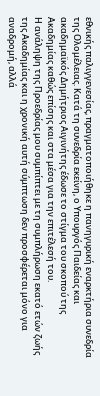εθνικής παλιγγενεσίας, πραγματοποιήθηκε η πανηγυρική εναρκτήρια συνεδρία της Ολομέλειας. Kατά τη συνεδρία εκείνη, ο Υπουργός Παιδείας και ακαδημαϊκός Δημήτριος Aιγινήτης έδωσε το στίγμα του σκοπού της Ακαδημίας καθώς επίσης και στα μέσα για την επιτέλεσή του.
Η ανάληψη της Προεδρίας μου συμπίπτει με τη συμπλήρωση εκατό ετών ζωής της Ακαδημίας και η χρονική αυτή σύμπτωση δεν προσφέρεται μόνο για αναδρομή, αλλά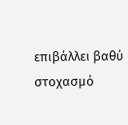επιβάλλει βαθύ στοχασμό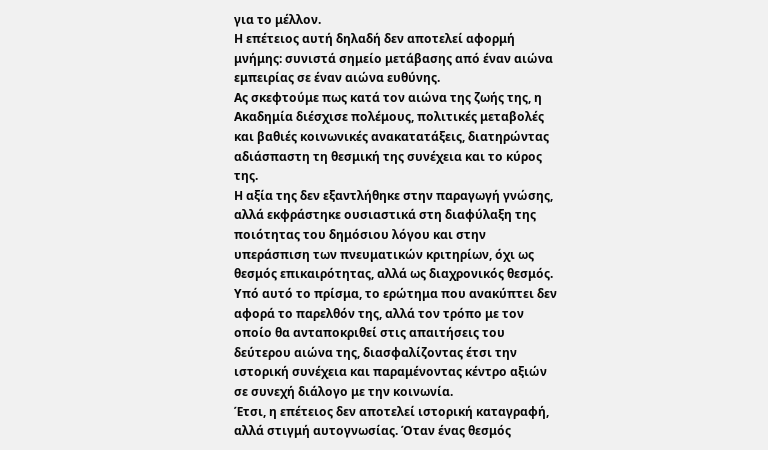για το μέλλον.
Η επέτειος αυτή δηλαδή δεν αποτελεί αφορμή μνήμης: συνιστά σημείο μετάβασης από έναν αιώνα εμπειρίας σε έναν αιώνα ευθύνης.
Ας σκεφτούμε πως κατά τον αιώνα της ζωής της, η Ακαδημία διέσχισε πολέμους, πολιτικές μεταβολές και βαθιές κοινωνικές ανακατατάξεις, διατηρώντας αδιάσπαστη τη θεσμική της συνέχεια και το κύρος της.
Η αξία της δεν εξαντλήθηκε στην παραγωγή γνώσης, αλλά εκφράστηκε ουσιαστικά στη διαφύλαξη της ποιότητας του δημόσιου λόγου και στην υπεράσπιση των πνευματικών κριτηρίων, όχι ως θεσμός επικαιρότητας, αλλά ως διαχρονικός θεσμός.
Υπό αυτό το πρίσμα, το ερώτημα που ανακύπτει δεν αφορά το παρελθόν της, αλλά τον τρόπο με τον οποίο θα ανταποκριθεί στις απαιτήσεις του δεύτερου αιώνα της, διασφαλίζοντας έτσι την ιστορική συνέχεια και παραμένοντας κέντρο αξιών σε συνεχή διάλογο με την κοινωνία.
Έτσι, η επέτειος δεν αποτελεί ιστορική καταγραφή, αλλά στιγμή αυτογνωσίας. Όταν ένας θεσμός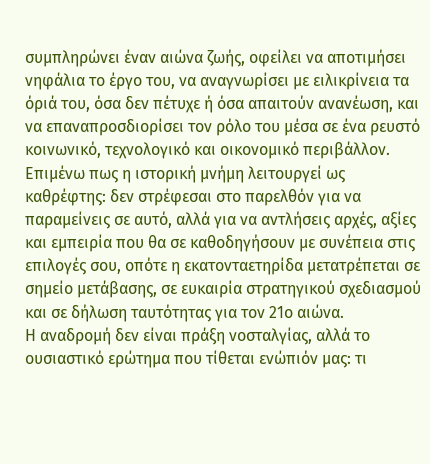συμπληρώνει έναν αιώνα ζωής, οφείλει να αποτιμήσει νηφάλια το έργο του, να αναγνωρίσει με ειλικρίνεια τα όριά του, όσα δεν πέτυχε ή όσα απαιτούν ανανέωση, και να επαναπροσδιορίσει τον ρόλο του μέσα σε ένα ρευστό κοινωνικό, τεχνολογικό και οικονομικό περιβάλλον.
Επιμένω πως η ιστορική μνήμη λειτουργεί ως καθρέφτης: δεν στρέφεσαι στο παρελθόν για να παραμείνεις σε αυτό, αλλά για να αντλήσεις αρχές, αξίες και εμπειρία που θα σε καθοδηγήσουν με συνέπεια στις επιλογές σου, οπότε η εκατονταετηρίδα μετατρέπεται σε σημείο μετάβασης, σε ευκαιρία στρατηγικού σχεδιασμού και σε δήλωση ταυτότητας για τον 21ο αιώνα.
Η αναδρομή δεν είναι πράξη νοσταλγίας, αλλά το ουσιαστικό ερώτημα που τίθεται ενώπιόν μας: τι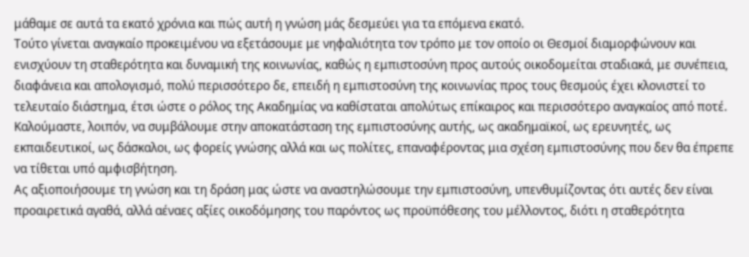μάθαμε σε αυτά τα εκατό χρόνια και πώς αυτή η γνώση μάς δεσμεύει για τα επόμενα εκατό.
Τούτο γίνεται αναγκαίο προκειμένου να εξετάσουμε με νηφαλιότητα τον τρόπο με τον οποίο οι Θεσμοί διαμορφώνουν και ενισχύουν τη σταθερότητα και δυναμική της κοινωνίας, καθώς η εμπιστοσύνη προς αυτούς οικοδομείται σταδιακά, με συνέπεια, διαφάνεια και απολογισμό, πολύ περισσότερο δε, επειδή η εμπιστοσύνη της κοινωνίας προς τους θεσμούς έχει κλονιστεί το τελευταίο διάστημα, έτσι ώστε ο ρόλος της Ακαδημίας να καθίσταται απολύτως επίκαιρος και περισσότερο αναγκαίος από ποτέ. Καλούμαστε, λοιπόν, να συμβάλουμε στην αποκατάσταση της εμπιστοσύνης αυτής, ως ακαδημαϊκοί, ως ερευνητές, ως εκπαιδευτικοί, ως δάσκαλοι, ως φορείς γνώσης αλλά και ως πολίτες, επαναφέροντας μια σχέση εμπιστοσύνης που δεν θα έπρεπε να τίθεται υπό αμφισβήτηση.
Ας αξιοποιήσουμε τη γνώση και τη δράση μας ώστε να αναστηλώσουμε την εμπιστοσύνη, υπενθυμίζοντας ότι αυτές δεν είναι προαιρετικά αγαθά, αλλά αέναες αξίες οικοδόμησης του παρόντος ως προϋπόθεσης του μέλλοντος, διότι η σταθερότητα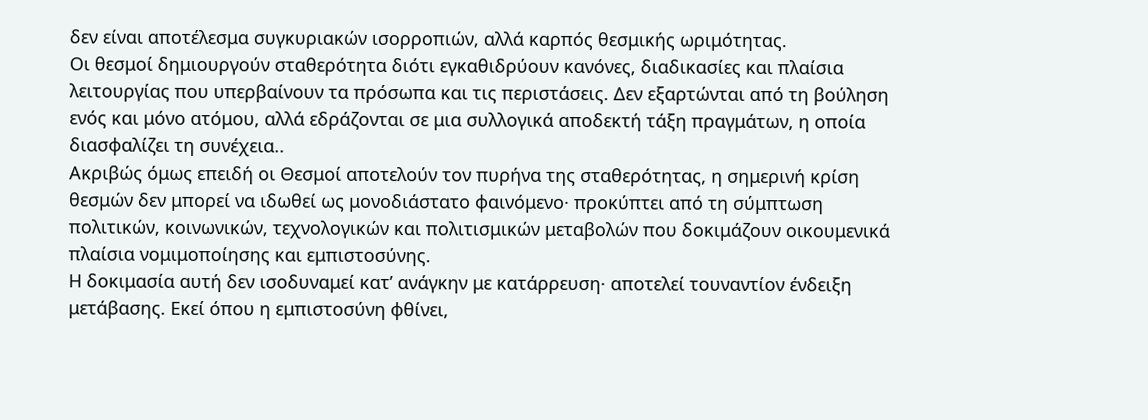δεν είναι αποτέλεσμα συγκυριακών ισορροπιών, αλλά καρπός θεσμικής ωριμότητας.
Οι θεσμοί δημιουργούν σταθερότητα διότι εγκαθιδρύουν κανόνες, διαδικασίες και πλαίσια λειτουργίας που υπερβαίνουν τα πρόσωπα και τις περιστάσεις. Δεν εξαρτώνται από τη βούληση ενός και μόνο ατόμου, αλλά εδράζονται σε μια συλλογικά αποδεκτή τάξη πραγμάτων, η οποία διασφαλίζει τη συνέχεια..
Ακριβώς όμως επειδή οι Θεσμοί αποτελούν τον πυρήνα της σταθερότητας, η σημερινή κρίση θεσμών δεν μπορεί να ιδωθεί ως μονοδιάστατο φαινόμενο· προκύπτει από τη σύμπτωση πολιτικών, κοινωνικών, τεχνολογικών και πολιτισμικών μεταβολών που δοκιμάζουν οικουμενικά πλαίσια νομιμοποίησης και εμπιστοσύνης.
Η δοκιμασία αυτή δεν ισοδυναμεί κατ’ ανάγκην με κατάρρευση· αποτελεί τουναντίον ένδειξη μετάβασης. Εκεί όπου η εμπιστοσύνη φθίνει,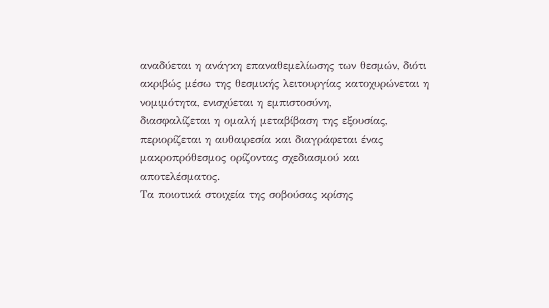αναδύεται η ανάγκη επαναθεμελίωσης των θεσμών, διότι ακριβώς μέσω της θεσμικής λειτουργίας κατοχυρώνεται η νομιμότητα, ενισχύεται η εμπιστοσύνη,
διασφαλίζεται η ομαλή μεταβίβαση της εξουσίας, περιορίζεται η αυθαιρεσία και διαγράφεται ένας μακροπρόθεσμος ορίζοντας σχεδιασμού και
αποτελέσματος.
Τα ποιοτικά στοιχεία της σοβούσας κρίσης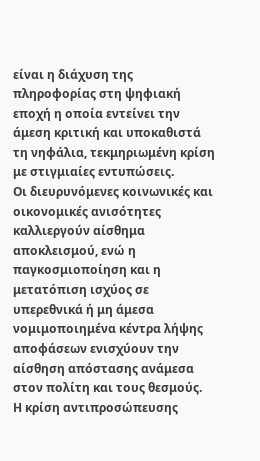είναι η διάχυση της πληροφορίας στη ψηφιακή εποχή η οποία εντείνει την άμεση κριτική και υποκαθιστά τη νηφάλια, τεκμηριωμένη κρίση με στιγμιαίες εντυπώσεις.
Οι διευρυνόμενες κοινωνικές και οικονομικές ανισότητες καλλιεργούν αίσθημα αποκλεισμού, ενώ η παγκοσμιοποίηση και η μετατόπιση ισχύος σε υπερεθνικά ή μη άμεσα νομιμοποιημένα κέντρα λήψης αποφάσεων ενισχύουν την αίσθηση απόστασης ανάμεσα στον πολίτη και τους θεσμούς.
Η κρίση αντιπροσώπευσης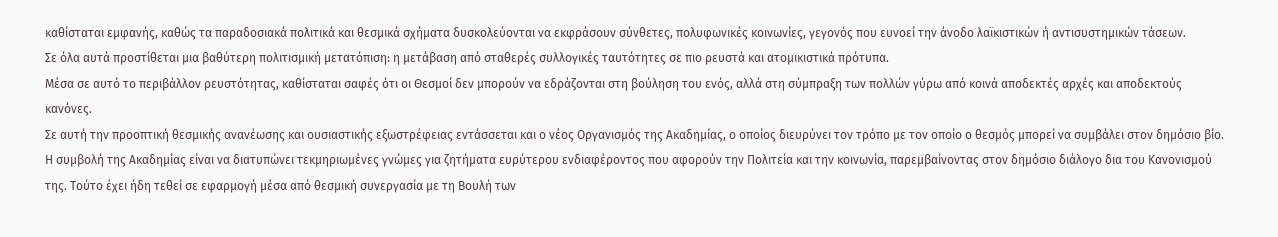καθίσταται εμφανής, καθώς τα παραδοσιακά πολιτικά και θεσμικά σχήματα δυσκολεύονται να εκφράσουν σύνθετες, πολυφωνικές κοινωνίες, γεγονός που ευνοεί την άνοδο λαϊκιστικών ή αντισυστημικών τάσεων.
Σε όλα αυτά προστίθεται μια βαθύτερη πολιτισμική μετατόπιση: η μετάβαση από σταθερές συλλογικές ταυτότητες σε πιο ρευστά και ατομικιστικά πρότυπα.
Μέσα σε αυτό το περιβάλλον ρευστότητας, καθίσταται σαφές ότι οι Θεσμοί δεν μπορούν να εδράζονται στη βούληση του ενός, αλλά στη σύμπραξη των πολλών γύρω από κοινά αποδεκτές αρχές και αποδεκτούς κανόνες.
Σε αυτή την προοπτική θεσμικής ανανέωσης και ουσιαστικής εξωστρέφειας εντάσσεται και ο νέος Οργανισμός της Ακαδημίας, ο οποίος διευρύνει τον τρόπο με τον οποίο ο θεσμός μπορεί να συμβάλει στον δημόσιο βίο.
Η συμβολή της Ακαδημίας είναι να διατυπώνει τεκμηριωμένες γνώμες για ζητήματα ευρύτερου ενδιαφέροντος που αφορούν την Πολιτεία και την κοινωνία, παρεμβαίνοντας στον δημόσιο διάλογο δια του Κανονισμού της. Τούτο έχει ήδη τεθεί σε εφαρμογή μέσα από θεσμική συνεργασία με τη Βουλή των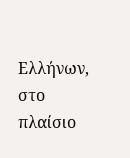Ελλήνων, στο πλαίσιο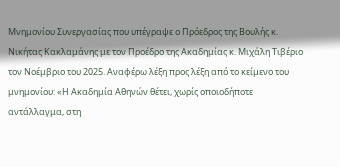Μνημονίου Συνεργασίας που υπέγραψε ο Πρόεδρος της Βουλής κ. Νικήτας Κακλαμάνης με τον Προέδρο της Ακαδημίας κ. Μιχάλη Τιβέριο τον Νοέμβριο του 2025. Αναφέρω λέξη προς λέξη από το κείμενο του μνημονίου: «Η Ακαδημία Αθηνών θέτει, χωρίς οποιοδήποτε αντάλλαγμα, στη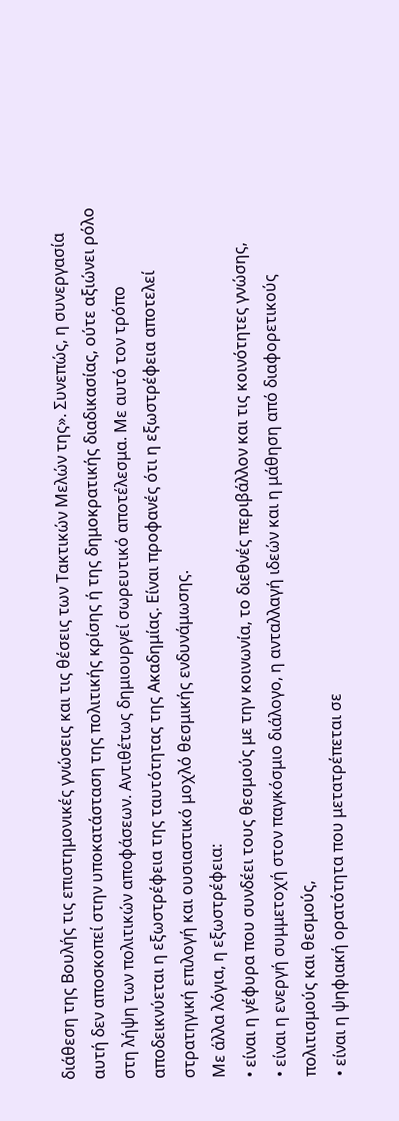διάθεση της Βουλής τις επιστημονικές γνώσεις και τις θέσεις των Τακτικών Μελών της». Συνεπώς, η συνεργασία αυτή δεν αποσκοπεί στην υποκατάσταση της πολιτικής κρίσης ή της δημοκρατικής διαδικασίας, ούτε αξιώνει ρόλο στη λήψη των πολιτικών αποφάσεων. Αντιθέτως δημιουργεί σωρευτικό αποτέλεσμα. Με αυτό τον τρόπο αποδεικνύεται η εξωστρέφεια της ταυτότητας της Ακαδημίας. Είναι προφανές ότι η εξωστρέφεια αποτελεί στρατηγική επιλογή και ουσιαστικό μοχλό θεσμικής ενδυνάμωσης.
Με άλλα λόγια, η εξωστρέφεια:
• είναι η γέφυρα που συνδέει τους θεσμούς με την κοινωνία, το διεθνές περιβάλλον και τις κοινότητες γνώσης,
• είναι η ενεργή συμμετοχή στον παγκόσμιο διάλογο, η ανταλλαγή ιδεών και η μάθηση από διαφορετικούς πολιτισμούς και θεσμούς,
• είναι η ψηφιακή ορατότητα που μετατρέπεται σε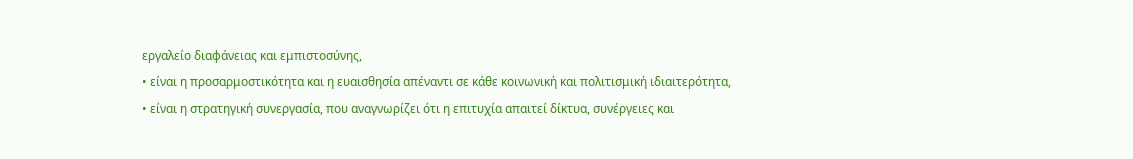εργαλείο διαφάνειας και εμπιστοσύνης,
• είναι η προσαρμοστικότητα και η ευαισθησία απέναντι σε κάθε κοινωνική και πολιτισμική ιδιαιτερότητα,
• είναι η στρατηγική συνεργασία, που αναγνωρίζει ότι η επιτυχία απαιτεί δίκτυα, συνέργειες και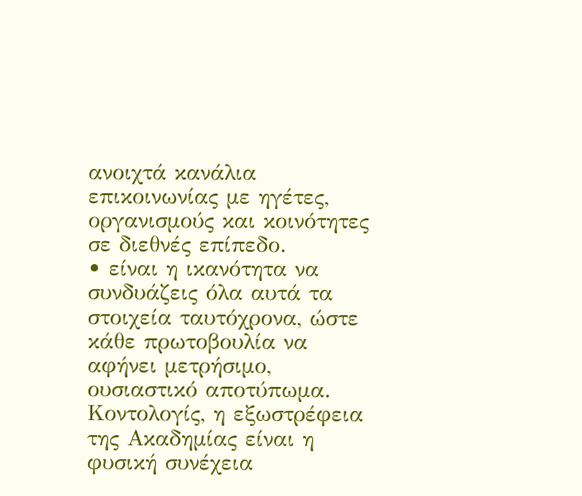ανοιχτά κανάλια επικοινωνίας με ηγέτες, οργανισμούς και κοινότητες σε διεθνές επίπεδο.
• είναι η ικανότητα να συνδυάζεις όλα αυτά τα στοιχεία ταυτόχρονα, ώστε κάθε πρωτοβουλία να αφήνει μετρήσιμο, ουσιαστικό αποτύπωμα.
Κοντολογίς, η εξωστρέφεια της Ακαδημίας είναι η φυσική συνέχεια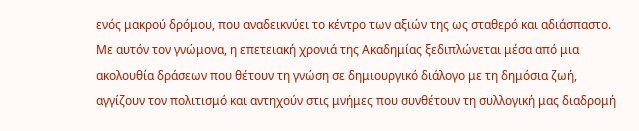ενός μακρού δρόμου, που αναδεικνύει το κέντρο των αξιών της ως σταθερό και αδιάσπαστο.
Με αυτόν τον γνώμονα, η επετειακή χρονιά της Ακαδημίας ξεδιπλώνεται μέσα από μια ακολουθία δράσεων που θέτουν τη γνώση σε δημιουργικό διάλογο με τη δημόσια ζωή, αγγίζουν τον πολιτισμό και αντηχούν στις μνήμες που συνθέτουν τη συλλογική μας διαδρομή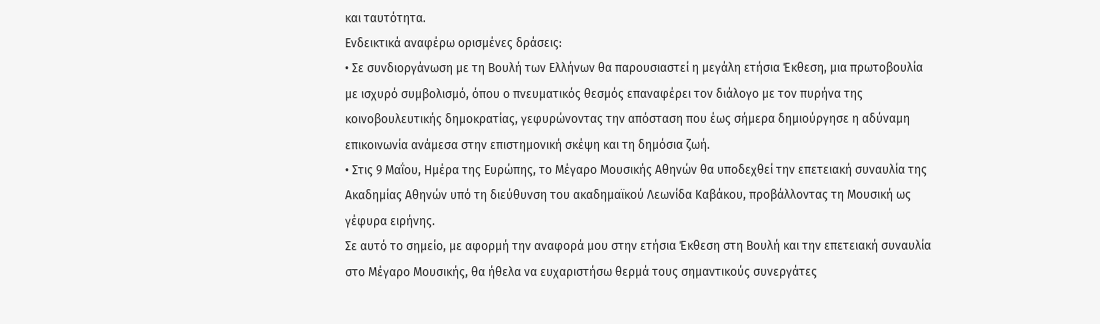και ταυτότητα.
Ενδεικτικά αναφέρω ορισμένες δράσεις:
• Σε συνδιοργάνωση με τη Βουλή των Ελλήνων θα παρουσιαστεί η μεγάλη ετήσια Έκθεση, μια πρωτοβουλία με ισχυρό συμβολισμό, όπου ο πνευματικός θεσμός επαναφέρει τον διάλογο με τον πυρήνα της κοινοβουλευτικής δημοκρατίας, γεφυρώνοντας την απόσταση που έως σήμερα δημιούργησε η αδύναμη επικοινωνία ανάμεσα στην επιστημονική σκέψη και τη δημόσια ζωή.
• Στις 9 Μαΐου, Ημέρα της Ευρώπης, το Μέγαρο Μουσικής Αθηνών θα υποδεχθεί την επετειακή συναυλία της Ακαδημίας Αθηνών υπό τη διεύθυνση του ακαδημαϊκού Λεωνίδα Καβάκου, προβάλλοντας τη Μουσική ως γέφυρα ειρήνης.
Σε αυτό το σημείο, με αφορμή την αναφορά μου στην ετήσια Έκθεση στη Βουλή και την επετειακή συναυλία στο Μέγαρο Μουσικής, θα ήθελα να ευχαριστήσω θερμά τους σημαντικούς συνεργάτες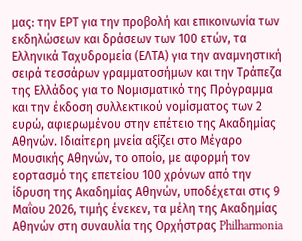μας: την ΕΡΤ για την προβολή και επικοινωνία των εκδηλώσεων και δράσεων των 100 ετών, τα Ελληνικά Ταχυδρομεία (ΕΛΤΑ) για την αναμνηστική σειρά τεσσάρων γραμματοσήμων και την Τράπεζα της Ελλάδος για το Νομισματικό της Πρόγραμμα και την έκδοση συλλεκτικού νομίσματος των 2 ευρώ, αφιερωμένου στην επέτειο της Ακαδημίας Αθηνών. Ιδιαίτερη μνεία αξίζει στο Μέγαρο Μουσικής Αθηνών, το οποίο, με αφορμή τον εορτασμό της επετείου 100 χρόνων από την ίδρυση της Ακαδημίας Αθηνών, υποδέχεται στις 9 Μαΐου 2026, τιμής ένεκεν, τα μέλη της Ακαδημίας Αθηνών στη συναυλία της Ορχήστρας Philharmonia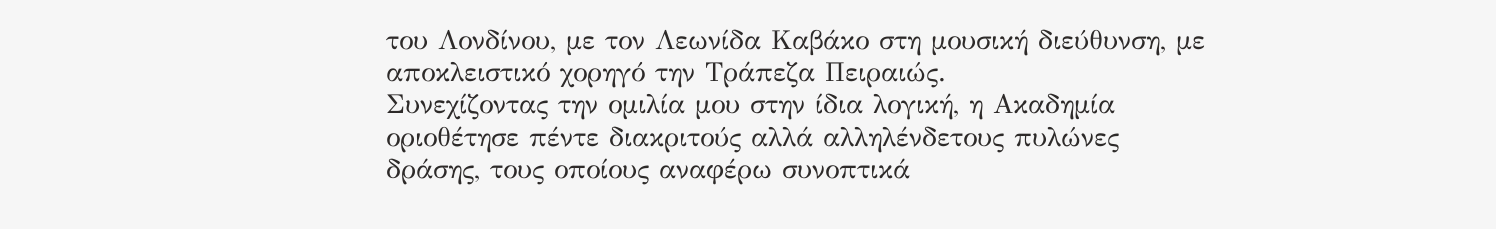του Λονδίνου, με τον Λεωνίδα Καβάκο στη μουσική διεύθυνση, με αποκλειστικό χορηγό την Τράπεζα Πειραιώς.
Συνεχίζοντας την ομιλία μου στην ίδια λογική, η Ακαδημία οριοθέτησε πέντε διακριτούς αλλά αλληλένδετους πυλώνες δράσης, τους οποίους αναφέρω συνοπτικά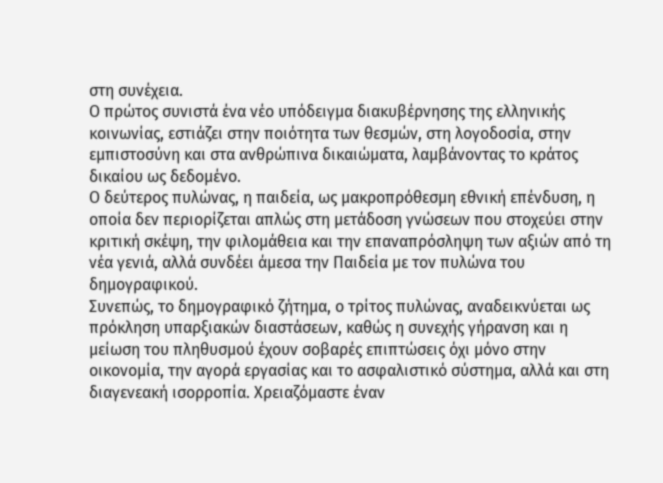στη συνέχεια.
Ο πρώτος συνιστά ένα νέο υπόδειγμα διακυβέρνησης της ελληνικής κοινωνίας, εστιάζει στην ποιότητα των θεσμών, στη λογοδοσία, στην εμπιστοσύνη και στα ανθρώπινα δικαιώματα, λαμβάνοντας το κράτος δικαίου ως δεδομένο.
Ο δεύτερος πυλώνας, η παιδεία, ως μακροπρόθεσμη εθνική επένδυση, η οποία δεν περιορίζεται απλώς στη μετάδοση γνώσεων που στοχεύει στην κριτική σκέψη, την φιλομάθεια και την επαναπρόσληψη των αξιών από τη νέα γενιά, αλλά συνδέει άμεσα την Παιδεία με τον πυλώνα του δημογραφικού.
Συνεπώς, το δημογραφικό ζήτημα, ο τρίτος πυλώνας, αναδεικνύεται ως πρόκληση υπαρξιακών διαστάσεων, καθώς η συνεχής γήρανση και η μείωση του πληθυσμού έχουν σοβαρές επιπτώσεις όχι μόνο στην οικονομία, την αγορά εργασίας και το ασφαλιστικό σύστημα, αλλά και στη διαγενεακή ισορροπία. Χρειαζόμαστε έναν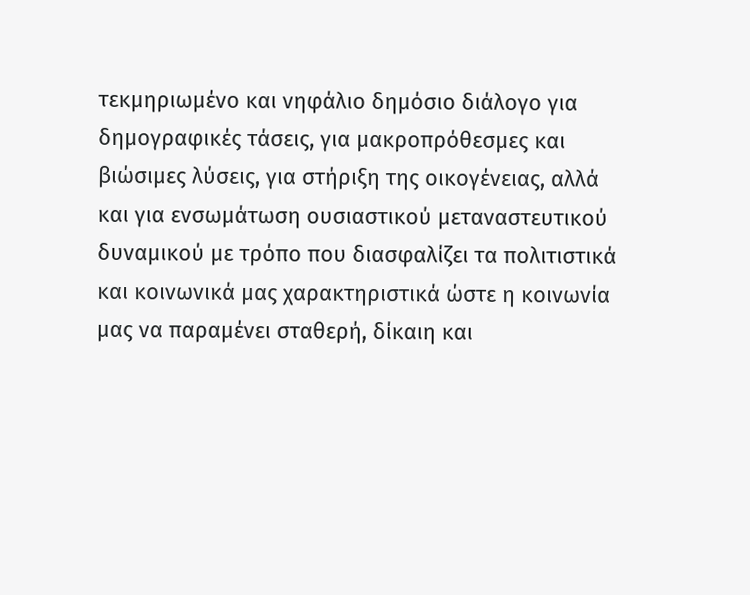τεκμηριωμένο και νηφάλιο δημόσιο διάλογο για δημογραφικές τάσεις, για μακροπρόθεσμες και βιώσιμες λύσεις, για στήριξη της οικογένειας, αλλά και για ενσωμάτωση ουσιαστικού μεταναστευτικού δυναμικού με τρόπο που διασφαλίζει τα πολιτιστικά και κοινωνικά μας χαρακτηριστικά ώστε η κοινωνία μας να παραμένει σταθερή, δίκαιη και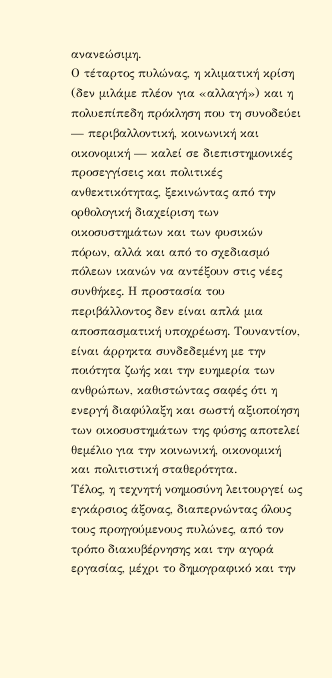ανανεώσιμη.
Ο τέταρτος πυλώνας, η κλιματική κρίση (δεν μιλάμε πλέον για «αλλαγή») και η πολυεπίπεδη πρόκληση που τη συνοδεύει — περιβαλλοντική, κοινωνική και οικονομική — καλεί σε διεπιστημονικές προσεγγίσεις και πολιτικές ανθεκτικότητας, ξεκινώντας από την ορθολογική διαχείριση των οικοσυστημάτων και των φυσικών πόρων, αλλά και από το σχεδιασμό πόλεων ικανών να αντέξουν στις νέες συνθήκες. Η προστασία του περιβάλλοντος δεν είναι απλά μια αποσπασματική υποχρέωση. Τουναντίον, είναι άρρηκτα συνδεδεμένη με την ποιότητα ζωής και την ευημερία των ανθρώπων, καθιστώντας σαφές ότι η ενεργή διαφύλαξη και σωστή αξιοποίηση των οικοσυστημάτων της φύσης αποτελεί θεμέλιο για την κοινωνική, οικονομική και πολιτιστική σταθερότητα.
Τέλος, η τεχνητή νοημοσύνη λειτουργεί ως εγκάρσιος άξονας, διαπερνώντας όλους τους προηγούμενους πυλώνες, από τον τρόπο διακυβέρνησης και την αγορά εργασίας, μέχρι το δημογραφικό και την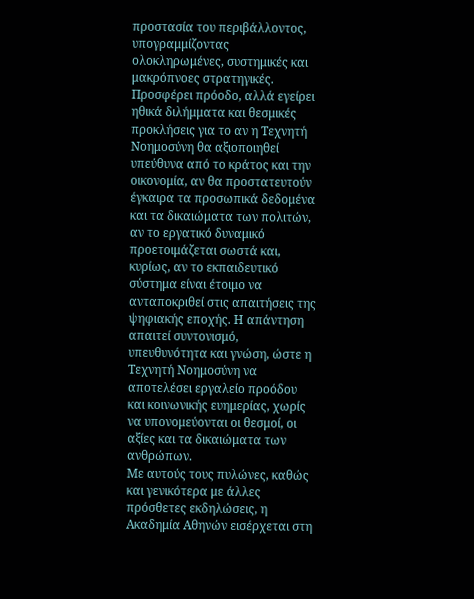προστασία του περιβάλλοντος, υπογραμμίζοντας ολοκληρωμένες, συστημικές και μακρόπνοες στρατηγικές. Προσφέρει πρόοδο, αλλά εγείρει ηθικά διλήμματα και θεσμικές προκλήσεις για το αν η Τεχνητή Νοημοσύνη θα αξιοποιηθεί υπεύθυνα από το κράτος και την οικονομία, αν θα προστατευτούν έγκαιρα τα προσωπικά δεδομένα και τα δικαιώματα των πολιτών, αν το εργατικό δυναμικό προετοιμάζεται σωστά και, κυρίως, αν το εκπαιδευτικό σύστημα είναι έτοιμο να ανταποκριθεί στις απαιτήσεις της ψηφιακής εποχής. Η απάντηση απαιτεί συντονισμό, υπευθυνότητα και γνώση, ώστε η Τεχνητή Νοημοσύνη να αποτελέσει εργαλείο προόδου και κοινωνικής ευημερίας, χωρίς να υπονομεύονται οι θεσμοί, οι αξίες και τα δικαιώματα των ανθρώπων.
Με αυτούς τους πυλώνες, καθώς και γενικότερα με άλλες πρόσθετες εκδηλώσεις, η Ακαδημία Αθηνών εισέρχεται στη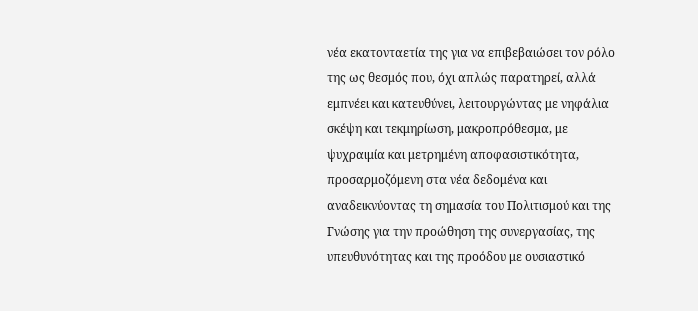νέα εκατονταετία της για να επιβεβαιώσει τον ρόλο της ως θεσμός που, όχι απλώς παρατηρεί, αλλά εμπνέει και κατευθύνει, λειτουργώντας με νηφάλια σκέψη και τεκμηρίωση, μακροπρόθεσμα, με ψυχραιμία και μετρημένη αποφασιστικότητα, προσαρμοζόμενη στα νέα δεδομένα και αναδεικνύοντας τη σημασία του Πολιτισμού και της Γνώσης για την προώθηση της συνεργασίας, της υπευθυνότητας και της προόδου με ουσιαστικό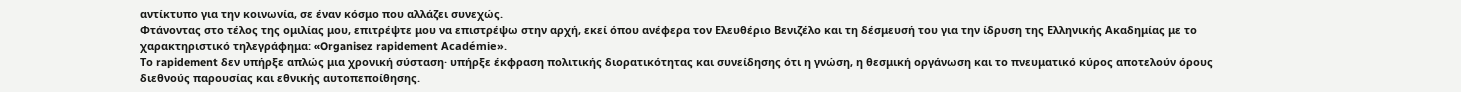αντίκτυπο για την κοινωνία, σε έναν κόσμο που αλλάζει συνεχώς.
Φτάνοντας στο τέλος της ομιλίας μου, επιτρέψτε μου να επιστρέψω στην αρχή, εκεί όπου ανέφερα τον Ελευθέριο Βενιζέλο και τη δέσμευσή του για την ίδρυση της Ελληνικής Ακαδημίας με το χαρακτηριστικό τηλεγράφημα: «Organisez rapidement Académie».
Το rapidement δεν υπήρξε απλώς μια χρονική σύσταση· υπήρξε έκφραση πολιτικής διορατικότητας και συνείδησης ότι η γνώση, η θεσμική οργάνωση και το πνευματικό κύρος αποτελούν όρους διεθνούς παρουσίας και εθνικής αυτοπεποίθησης.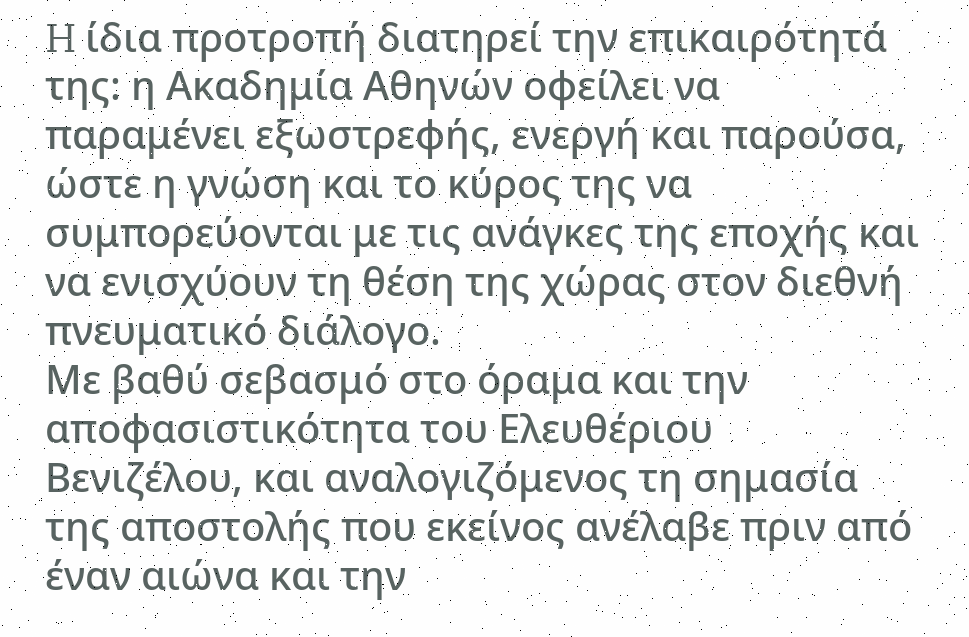H ίδια προτροπή διατηρεί την επικαιρότητά της: η Ακαδημία Αθηνών οφείλει να παραμένει εξωστρεφής, ενεργή και παρούσα, ώστε η γνώση και το κύρος της να συμπορεύονται με τις ανάγκες της εποχής και να ενισχύουν τη θέση της χώρας στον διεθνή πνευματικό διάλογο.
Με βαθύ σεβασμό στο όραμα και την αποφασιστικότητα του Ελευθέριου Βενιζέλου, και αναλογιζόμενος τη σημασία της αποστολής που εκείνος ανέλαβε πριν από έναν αιώνα και την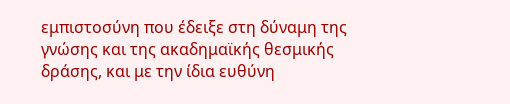εμπιστοσύνη που έδειξε στη δύναμη της γνώσης και της ακαδημαϊκής θεσμικής δράσης, και με την ίδια ευθύνη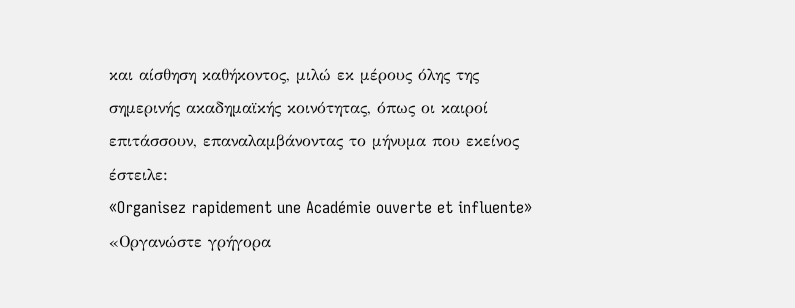και αίσθηση καθήκοντος, μιλώ εκ μέρους όλης της σημερινής ακαδημαϊκής κοινότητας, όπως οι καιροί επιτάσσουν, επαναλαμβάνοντας το μήνυμα που εκείνος έστειλε:
«Organisez rapidement une Académie ouverte et influente»
«Οργανώστε γρήγορα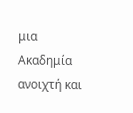μια Ακαδημία ανοιχτή και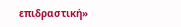επιδραστική»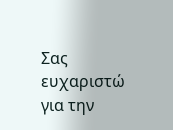Σας ευχαριστώ για την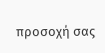προσοχή σας